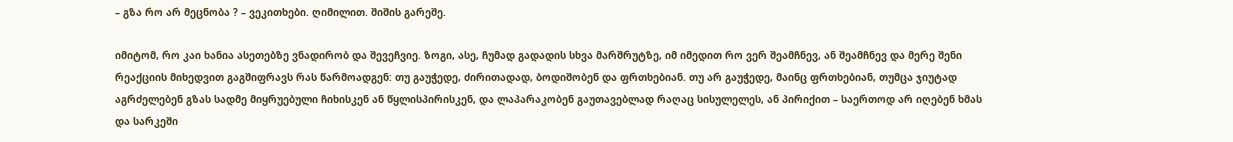– გზა რო არ მეცნობა ? – ვეკითხები. ღიმილით. შიშის გარეშე.

იმიტომ, რო კაი ხანია ასეთებზე ვნადირობ და შევეჩვიე. ზოგი, ასე, ჩუმად გადადის სხვა მარშრუტზე, იმ იმედით რო ვერ შეამჩნევ, ან შეამჩნევ და მერე შენი რეაქციის მიხედვით გაგშიფრავს რას წარმოადგენ: თუ გაუჭედე, ძირითადად, ბოდიშობენ და ფრთხებიან. თუ არ გაუჭედე, მაინც ფრთხებიან, თუმცა ჯიუტად აგრძელებენ გზას სადმე მიყრუებული ჩიხისკენ ან წყლისპირისკენ, და ლაპარაკობენ გაუთავებლად რაღაც სისულელეს, ან პირიქით – საერთოდ არ იღებენ ხმას და სარკეში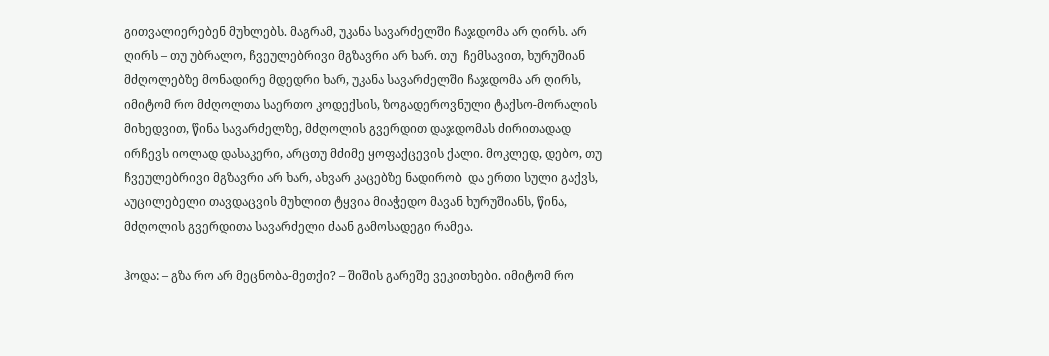გითვალიერებენ მუხლებს. მაგრამ, უკანა სავარძელში ჩაჯდომა არ ღირს. არ ღირს – თუ უბრალო, ჩვეულებრივი მგზავრი არ ხარ. თუ  ჩემსავით, ხურუშიან მძღოლებზე მონადირე მდედრი ხარ, უკანა სავარძელში ჩაჯდომა არ ღირს, იმიტომ რო მძღოლთა საერთო კოდექსის, ზოგადეროვნული ტაქსო-მორალის მიხედვით, წინა სავარძელზე, მძღოლის გვერდით დაჯდომას ძირითადად ირჩევს იოლად დასაკერი, არცთუ მძიმე ყოფაქცევის ქალი. მოკლედ, დებო, თუ ჩვეულებრივი მგზავრი არ ხარ, ახვარ კაცებზე ნადირობ  და ერთი სული გაქვს, აუცილებელი თავდაცვის მუხლით ტყვია მიაჭედო მავან ხურუშიანს, წინა, მძღოლის გვერდითა სავარძელი ძაან გამოსადეგი რამეა.

ჰოდა: – გზა რო არ მეცნობა-მეთქი? – შიშის გარეშე ვეკითხები. იმიტომ რო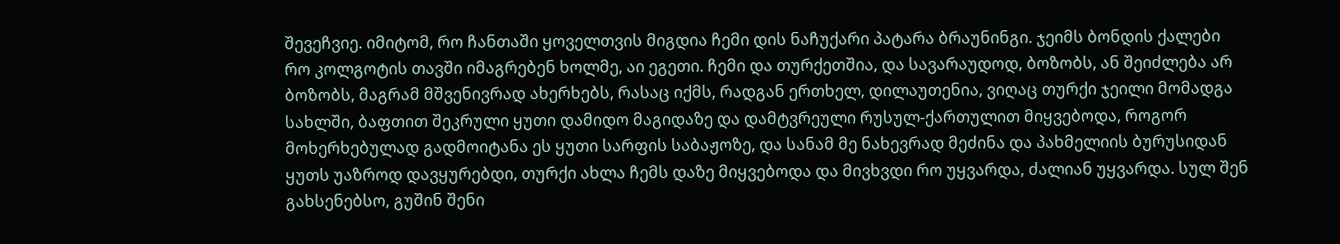შევეჩვიე. იმიტომ, რო ჩანთაში ყოველთვის მიგდია ჩემი დის ნაჩუქარი პატარა ბრაუნინგი. ჯეიმს ბონდის ქალები რო კოლგოტის თავში იმაგრებენ ხოლმე, აი ეგეთი. ჩემი და თურქეთშია, და სავარაუდოდ, ბოზობს, ან შეიძლება არ ბოზობს, მაგრამ მშვენივრად ახერხებს, რასაც იქმს, რადგან ერთხელ, დილაუთენია, ვიღაც თურქი ჯეილი მომადგა სახლში, ბაფთით შეკრული ყუთი დამიდო მაგიდაზე და დამტვრეული რუსულ-ქართულით მიყვებოდა, როგორ მოხერხებულად გადმოიტანა ეს ყუთი სარფის საბაჟოზე, და სანამ მე ნახევრად მეძინა და პახმელიის ბურუსიდან ყუთს უაზროდ დავყურებდი, თურქი ახლა ჩემს დაზე მიყვებოდა და მივხვდი რო უყვარდა, ძალიან უყვარდა. სულ შენ გახსენებსო, გუშინ შენი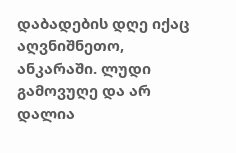დაბადების დღე იქაც აღვნიშნეთო, ანკარაში. ლუდი გამოვუღე და არ დალია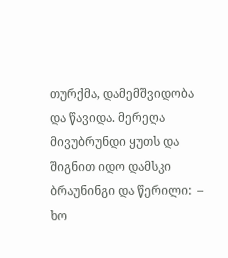თურქმა, დამემშვიდობა და წავიდა. მერეღა მივუბრუნდი ყუთს და შიგნით იდო დამსკი ბრაუნინგი და წერილი:  – ხო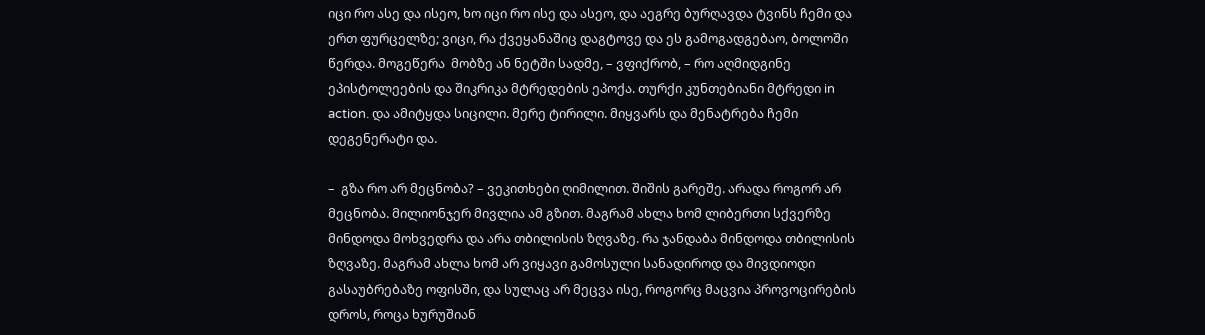იცი რო ასე და ისეო, ხო იცი რო ისე და ასეო, და აეგრე ბურღავდა ტვინს ჩემი და ერთ ფურცელზე; ვიცი, რა ქვეყანაშიც დაგტოვე და ეს გამოგადგებაო, ბოლოში წერდა. მოგეწერა  მობზე ან ნეტში სადმე, – ვფიქრობ, – რო აღმიდგინე  ეპისტოლეების და შიკრიკა მტრედების ეპოქა. თურქი კუნთებიანი მტრედი in action. და ამიტყდა სიცილი. მერე ტირილი. მიყვარს და მენატრება ჩემი დეგენერატი და.

–  გზა რო არ მეცნობა? – ვეკითხები ღიმილით. შიშის გარეშე. არადა როგორ არ მეცნობა. მილიონჯერ მივლია ამ გზით. მაგრამ ახლა ხომ ლიბერთი სქვერზე მინდოდა მოხვედრა და არა თბილისის ზღვაზე. რა ჯანდაბა მინდოდა თბილისის ზღვაზე. მაგრამ ახლა ხომ არ ვიყავი გამოსული სანადიროდ და მივდიოდი გასაუბრებაზე ოფისში, და სულაც არ მეცვა ისე, როგორც მაცვია პროვოცირების დროს, როცა ხურუშიან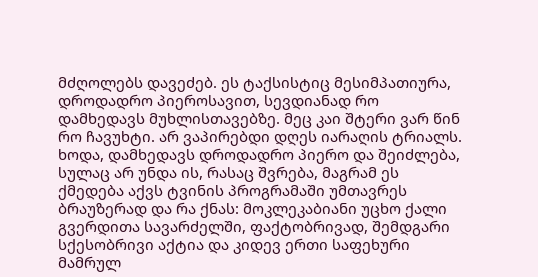მძღოლებს დავეძებ. ეს ტაქსისტიც მესიმპათიურა,  დროდადრო პიეროსავით, სევდიანად რო დამხედავს მუხლისთავებზე. მეც კაი შტერი ვარ წინ რო ჩავუხტი. არ ვაპირებდი დღეს იარაღის ტრიალს. ხოდა, დამხედავს დროდადრო პიერო და შეიძლება, სულაც არ უნდა ის, რასაც შვრება, მაგრამ ეს ქმედება აქვს ტვინის პროგრამაში უმთავრეს ბრაუზერად და რა ქნას: მოკლეკაბიანი უცხო ქალი გვერდითა სავარძელში, ფაქტობრივად, შემდგარი სქესობრივი აქტია და კიდევ ერთი საფეხური მამრულ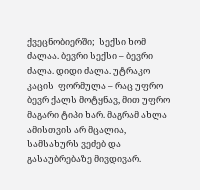ქვეცნობიერში;  სექსი ხომ ძალაა. ბევრი სექსი – ბევრი ძალა. დიდი ძალა. უტრაკო კაცის  ფორმულა – რაც უფრო ბევრ ქალს მოტყნავ, მით უფრო მაგარი ტიპი ხარ. მაგრამ ახლა ამისთვის არ მცალია, სამსახურს ვეძებ და გასაუბრებაზე მივდივარ.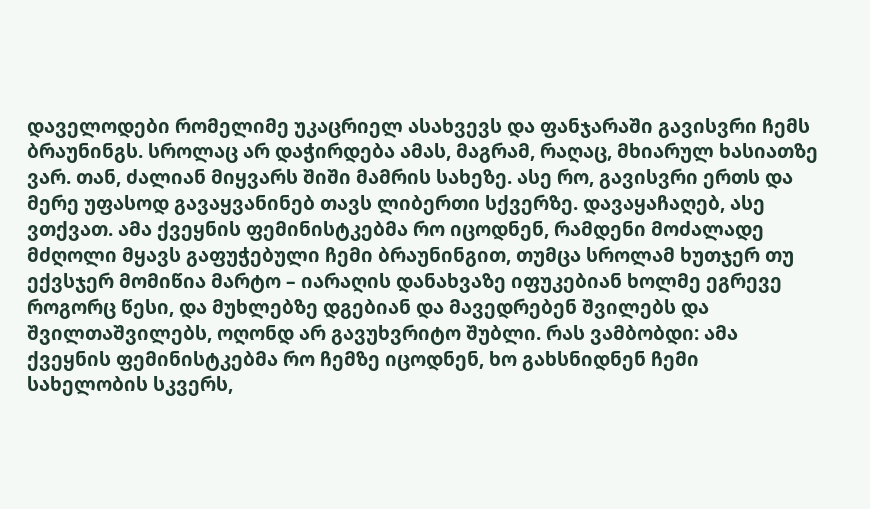დაველოდები რომელიმე უკაცრიელ ასახვევს და ფანჯარაში გავისვრი ჩემს ბრაუნინგს. სროლაც არ დაჭირდება ამას, მაგრამ, რაღაც, მხიარულ ხასიათზე ვარ. თან, ძალიან მიყვარს შიში მამრის სახეზე. ასე რო, გავისვრი ერთს და მერე უფასოდ გავაყვანინებ თავს ლიბერთი სქვერზე. დავაყაჩაღებ, ასე ვთქვათ. ამა ქვეყნის ფემინისტკებმა რო იცოდნენ, რამდენი მოძალადე მძღოლი მყავს გაფუჭებული ჩემი ბრაუნინგით, თუმცა სროლამ ხუთჯერ თუ ექვსჯერ მომიწია მარტო – იარაღის დანახვაზე იფუკებიან ხოლმე ეგრევე როგორც წესი, და მუხლებზე დგებიან და მავედრებენ შვილებს და შვილთაშვილებს, ოღონდ არ გავუხვრიტო შუბლი. რას ვამბობდი: ამა ქვეყნის ფემინისტკებმა რო ჩემზე იცოდნენ, ხო გახსნიდნენ ჩემი სახელობის სკვერს,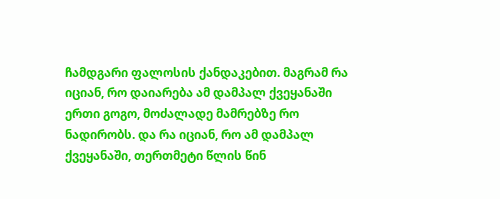ჩამდგარი ფალოსის ქანდაკებით. მაგრამ რა იციან, რო დაიარება ამ დამპალ ქვეყანაში ერთი გოგო, მოძალადე მამრებზე რო ნადირობს. და რა იციან, რო ამ დამპალ ქვეყანაში, თერთმეტი წლის წინ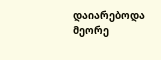დაიარებოდა მეორე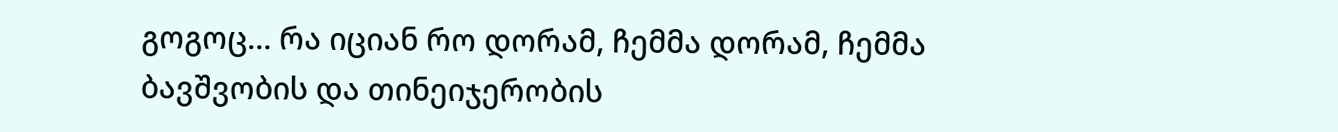გოგოც… რა იციან რო დორამ, ჩემმა დორამ, ჩემმა ბავშვობის და თინეიჯერობის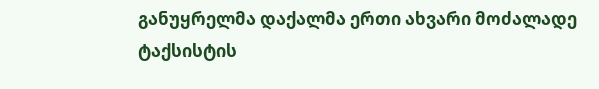განუყრელმა დაქალმა ერთი ახვარი მოძალადე ტაქსისტის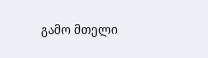გამო მთელი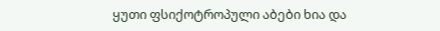ყუთი ფსიქოტროპული აბები ხია და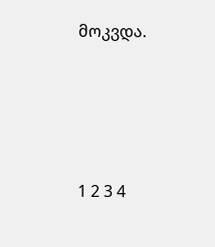მოკვდა.







1 2 3 4